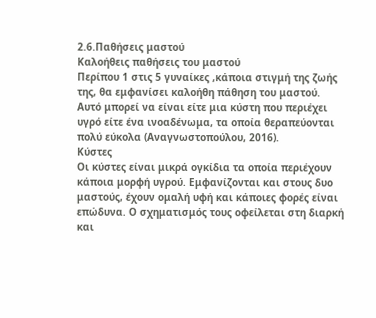2.6.Παθήσεις μαστού
Καλοήθεις παθήσεις του μαστού
Περίπου 1 στις 5 γυναίκες ,κάποια στιγμή της ζωής της, θα εμφανίσει καλοήθη πάθηση του μαστού. Αυτό μπορεί να είναι είτε μια κύστη που περιέχει υγρό είτε ένα ινοαδένωμα, τα οποία θεραπεύονται πολύ εύκολα (Αναγνωστοπούλου, 2016).
Κύστες
Οι κύστες είναι μικρά ογκίδια τα οποία περιέχουν κάποια μορφή υγρού. Εμφανίζονται και στους δυο μαστούς, έχουν ομαλή υφή και κάποιες φορές είναι επώδυνα. Ο σχηματισμός τους οφείλεται στη διαρκή και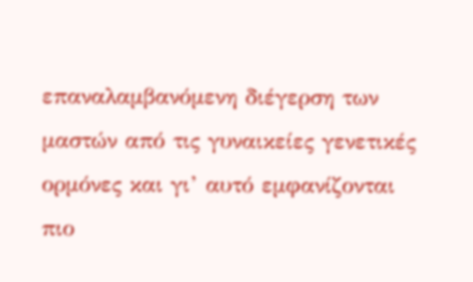επαναλαμβανόμενη διέγερση των μαστών από τις γυναικείες γενετικές ορμόνες και γι’ αυτό εμφανίζονται πιο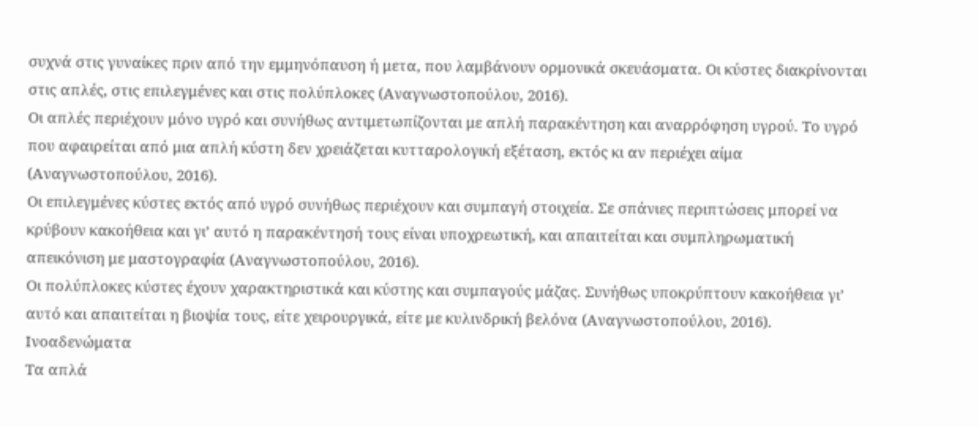συχνά στις γυναίκες πριν από την εμμηνόπαυση ή μετα, που λαμβάνουν ορμονικά σκευάσματα. Οι κύστες διακρίνονται στις απλές, στις επιλεγμένες και στις πολύπλοκες (Αναγνωστοπούλου, 2016).
Οι απλές περιέχουν μόνο υγρό και συνήθως αντιμετωπίζονται με απλή παρακέντηση και αναρρόφηση υγρού. Το υγρό που αφαιρείται από μια απλή κύστη δεν χρειάζεται κυτταρολογική εξέταση, εκτός κι αν περιέχει αίμα (Αναγνωστοπούλου, 2016).
Οι επιλεγμένες κύστες εκτός από υγρό συνήθως περιέχουν και συμπαγή στοιχεία. Σε σπάνιες περιπτώσεις μπορεί να κρύβουν κακοήθεια και γι’ αυτό η παρακέντησή τους είναι υποχρεωτική, και απαιτείται και συμπληρωματική απεικόνιση με μαστογραφία (Αναγνωστοπούλου, 2016).
Οι πολύπλοκες κύστες έχουν χαρακτηριστικά και κύστης και συμπαγούς μάζας. Συνήθως υποκρύπτουν κακοήθεια γι’ αυτό και απαιτείται η βιοψία τους, είτε χειρουργικά, είτε με κυλινδρική βελόνα (Αναγνωστοπούλου, 2016).
Ινοαδενώματα
Τα απλά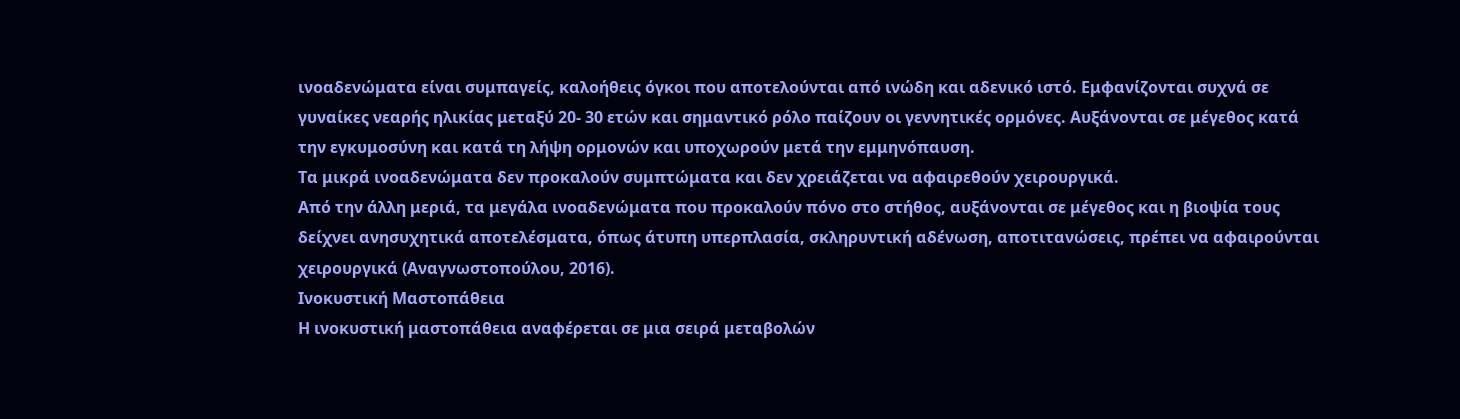ινοαδενώματα είναι συμπαγείς, καλοήθεις όγκοι που αποτελούνται από ινώδη και αδενικό ιστό. Εμφανίζονται συχνά σε γυναίκες νεαρής ηλικίας μεταξύ 20- 30 ετών και σημαντικό ρόλο παίζουν οι γεννητικές ορμόνες. Αυξάνονται σε μέγεθος κατά την εγκυμοσύνη και κατά τη λήψη ορμονών και υποχωρούν μετά την εμμηνόπαυση.
Τα μικρά ινοαδενώματα δεν προκαλούν συμπτώματα και δεν χρειάζεται να αφαιρεθούν χειρουργικά.
Από την άλλη μεριά, τα μεγάλα ινοαδενώματα που προκαλούν πόνο στο στήθος, αυξάνονται σε μέγεθος και η βιοψία τους δείχνει ανησυχητικά αποτελέσματα, όπως άτυπη υπερπλασία, σκληρυντική αδένωση, αποτιτανώσεις, πρέπει να αφαιρούνται χειρουργικά (Αναγνωστοπούλου, 2016).
Ινοκυστική Μαστοπάθεια
Η ινοκυστική μαστοπάθεια αναφέρεται σε μια σειρά μεταβολών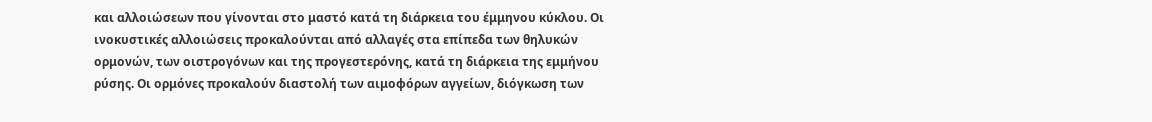και αλλοιώσεων που γίνονται στο μαστό κατά τη διάρκεια του έμμηνου κύκλου. Οι ινοκυστικές αλλοιώσεις προκαλούνται από αλλαγές στα επίπεδα των θηλυκών ορμονών, των οιστρογόνων και της προγεστερόνης, κατά τη διάρκεια της εμμήνου ρύσης. Οι ορμόνες προκαλούν διαστολή των αιμοφόρων αγγείων, διόγκωση των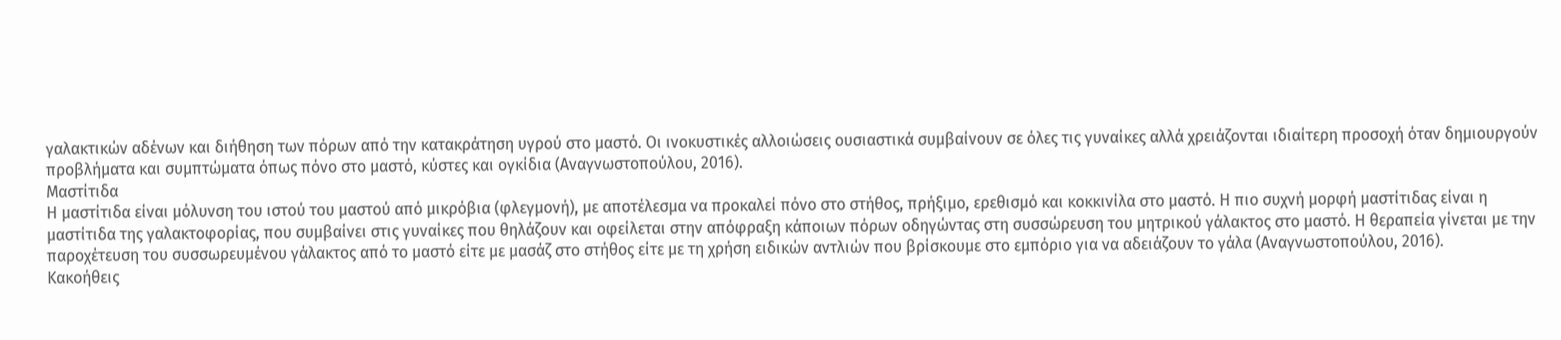γαλακτικών αδένων και διήθηση των πόρων από την κατακράτηση υγρού στο μαστό. Οι ινοκυστικές αλλοιώσεις ουσιαστικά συμβαίνουν σε όλες τις γυναίκες αλλά χρειάζονται ιδιαίτερη προσοχή όταν δημιουργούν προβλήματα και συμπτώματα όπως πόνο στο μαστό, κύστες και ογκίδια (Αναγνωστοπούλου, 2016).
Μαστίτιδα
Η μαστίτιδα είναι μόλυνση του ιστού του μαστού από μικρόβια (φλεγμονή), με αποτέλεσμα να προκαλεί πόνο στο στήθος, πρήξιμο, ερεθισμό και κοκκινίλα στο μαστό. Η πιο συχνή μορφή μαστίτιδας είναι η μαστίτιδα της γαλακτοφορίας, που συμβαίνει στις γυναίκες που θηλάζουν και οφείλεται στην απόφραξη κάποιων πόρων οδηγώντας στη συσσώρευση του μητρικού γάλακτος στο μαστό. Η θεραπεία γίνεται με την παροχέτευση του συσσωρευμένου γάλακτος από το μαστό είτε με μασάζ στο στήθος είτε με τη χρήση ειδικών αντλιών που βρίσκουμε στο εμπόριο για να αδειάζουν το γάλα (Αναγνωστοπούλου, 2016).
Κακοήθεις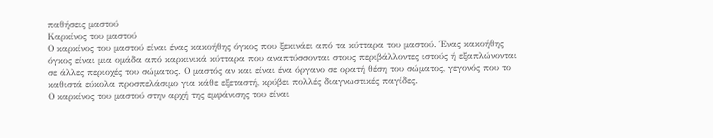παθήσεις μαστού
Καρκίνος του μαστού
Ο καρκίνος του μαστού είναι ένας κακοήθης όγκος που ξεκινάει από τα κύτταρα του μαστού. Ένας κακοήθης όγκος είναι μια ομάδα από καρκινικά κύτταρα που αναπτύσσονται στους περιβάλλοντες ιστούς ή εξαπλώνονται σε άλλες περιοχές του σώματος. Ο μαστός αν και είναι ένα όργανο σε ορατή θέση του σώματος, γεγονός που το καθιστά εύκολα προσπελάσιμο για κάθε εξεταστή, κρύβει πολλές διαγνωστικές παγίδες.
Ο καρκίνος του μαστού στην αρχή της εμφάνισης του είναι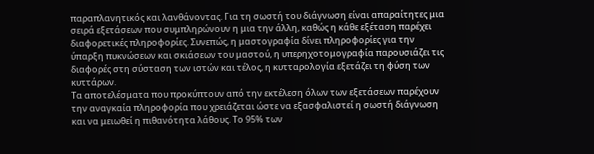παραπλανητικός και λανθάνοντας. Για τη σωστή του διάγνωση είναι απαραίτητες μια σειρά εξετάσεων που συμπληρώνουν η μια την άλλη, καθώς η κάθε εξέταση παρέχει διαφορετικές πληροφορίες. Συνεπώς, η μαστογραφία δίνει πληροφορίες για την ύπαρξη πυκνώσεων και σκιάσεων του μαστού, η υπερηχοτομογραφία παρουσιάζει τις διαφορές στη σύσταση των ιστών και τέλος, η κυτταρολογία εξετάζει τη φύση των κυττάρων.
Τα αποτελέσματα που προκύπτουν από την εκτέλεση όλων των εξετάσεων παρέχουν την αναγκαία πληροφορία που χρειάζεται ώστε να εξασφαλιστεί η σωστή διάγνωση και να μειωθεί η πιθανότητα λάθους. Το 95% των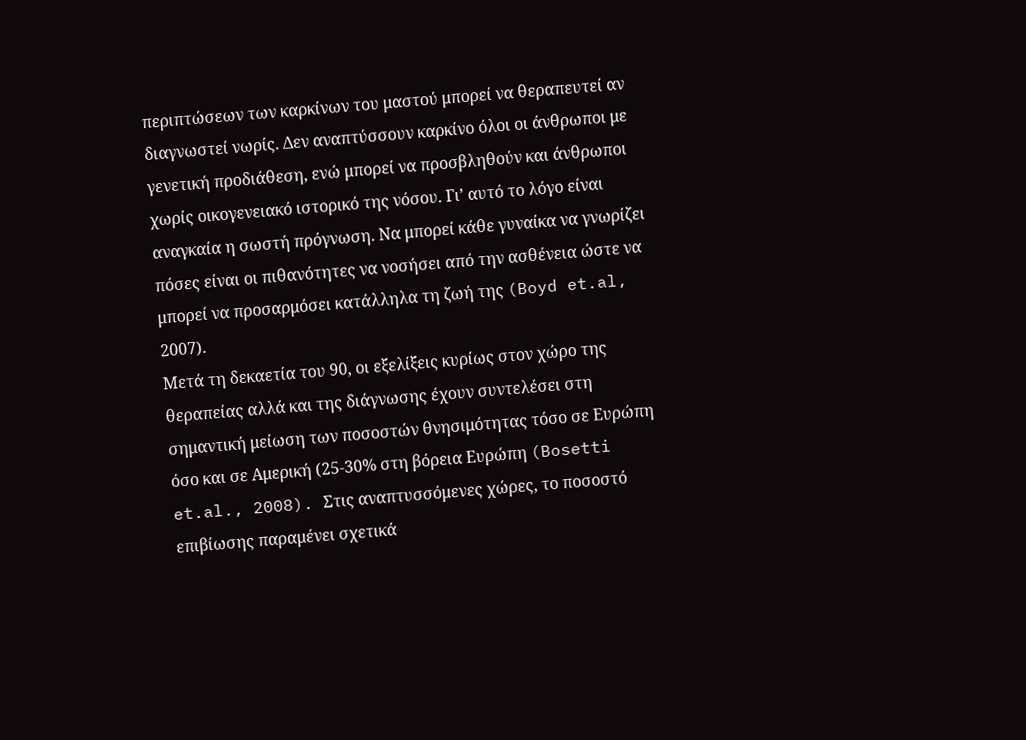περιπτώσεων των καρκίνων του μαστού μπορεί να θεραπευτεί αν διαγνωστεί νωρίς. Δεν αναπτύσσουν καρκίνο όλοι οι άνθρωποι με γενετική προδιάθεση, ενώ μπορεί να προσβληθούν και άνθρωποι χωρίς οικογενειακό ιστορικό της νόσου. Γι’ αυτό το λόγο είναι αναγκαία η σωστή πρόγνωση. Να μπορεί κάθε γυναίκα να γνωρίζει πόσες είναι οι πιθανότητες να νοσήσει από την ασθένεια ώστε να μπορεί να προσαρμόσει κατάλληλα τη ζωή της (Boyd et.al, 2007).
Μετά τη δεκαετία του 90, οι εξελίξεις κυρίως στον χώρο της θεραπείας αλλά και της διάγνωσης έχουν συντελέσει στη σημαντική μείωση των ποσοστών θνησιμότητας τόσο σε Ευρώπη όσο και σε Αμερική (25-30% στη βόρεια Ευρώπη (Bosetti et.al., 2008). Στις αναπτυσσόμενες χώρες, το ποσοστό επιβίωσης παραμένει σχετικά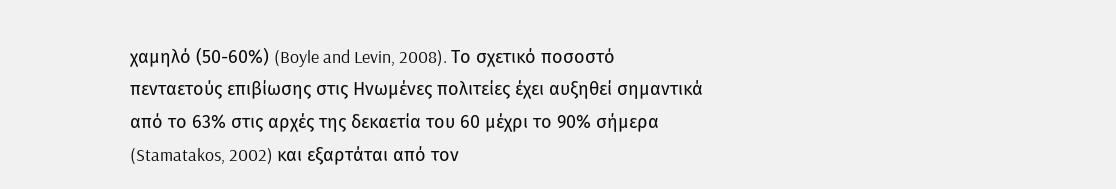χαμηλό (50-60%) (Boyle and Levin, 2008). Το σχετικό ποσοστό πενταετούς επιβίωσης στις Ηνωμένες πολιτείες έχει αυξηθεί σημαντικά από το 63% στις αρχές της δεκαετία του 60 μέχρι το 90% σήμερα (Stamatakos, 2002) και εξαρτάται από τον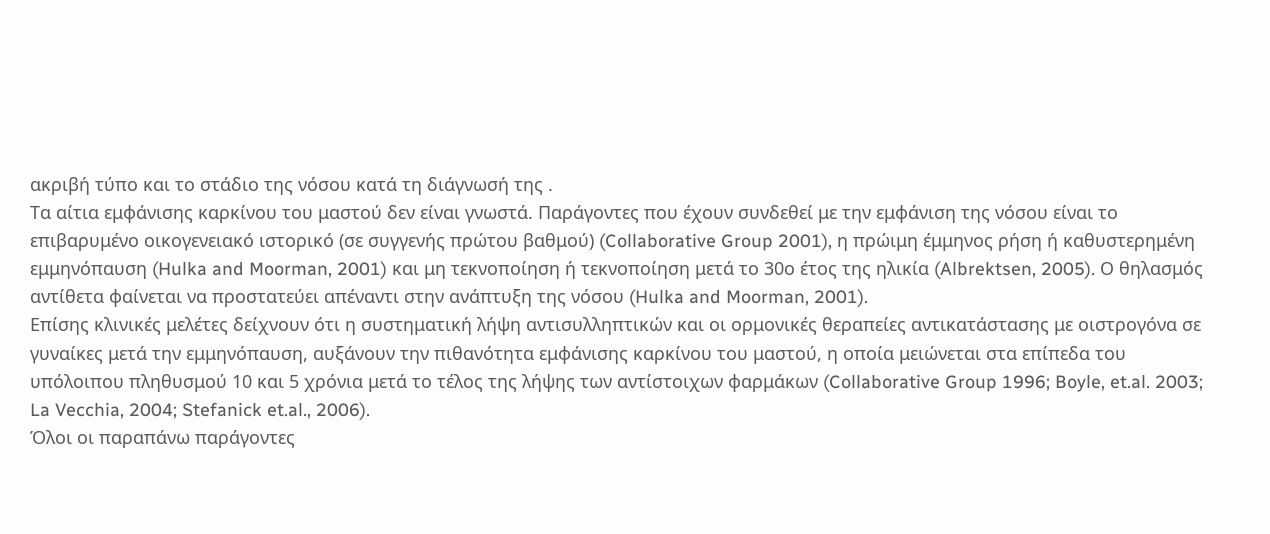ακριβή τύπο και το στάδιο της νόσου κατά τη διάγνωσή της .
Τα αίτια εμφάνισης καρκίνου του μαστού δεν είναι γνωστά. Παράγοντες που έχουν συνδεθεί με την εμφάνιση της νόσου είναι το επιβαρυμένο οικογενειακό ιστορικό (σε συγγενής πρώτου βαθμού) (Collaborative Group 2001), η πρώιμη έμμηνος ρήση ή καθυστερημένη εμμηνόπαυση (Hulka and Moorman, 2001) και μη τεκνοποίηση ή τεκνοποίηση μετά το 30ο έτος της ηλικία (Albrektsen, 2005). Ο θηλασμός αντίθετα φαίνεται να προστατεύει απέναντι στην ανάπτυξη της νόσου (Hulka and Moorman, 2001).
Επίσης κλινικές μελέτες δείχνουν ότι η συστηματική λήψη αντισυλληπτικών και οι ορμονικές θεραπείες αντικατάστασης με οιστρογόνα σε γυναίκες μετά την εμμηνόπαυση, αυξάνουν την πιθανότητα εμφάνισης καρκίνου του μαστού, η οποία μειώνεται στα επίπεδα του υπόλοιπου πληθυσμού 10 και 5 χρόνια μετά το τέλος της λήψης των αντίστοιχων φαρμάκων (Collaborative Group 1996; Boyle, et.al. 2003; La Vecchia, 2004; Stefanick et.al., 2006).
Όλοι οι παραπάνω παράγοντες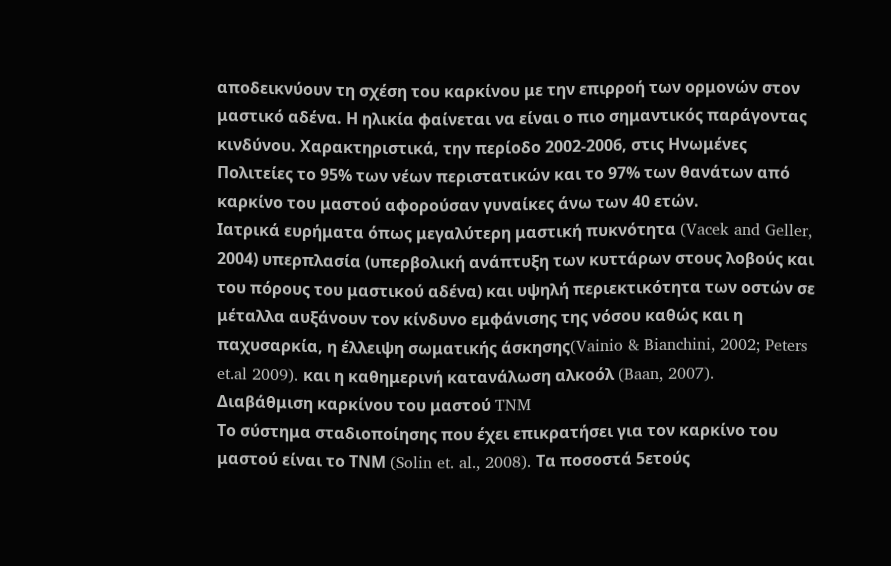αποδεικνύουν τη σχέση του καρκίνου με την επιρροή των ορμονών στον μαστικό αδένα. Η ηλικία φαίνεται να είναι ο πιο σημαντικός παράγοντας κινδύνου. Χαρακτηριστικά, την περίοδο 2002-2006, στις Ηνωμένες Πολιτείες το 95% των νέων περιστατικών και το 97% των θανάτων από καρκίνο του μαστού αφορούσαν γυναίκες άνω των 40 ετών.
Ιατρικά ευρήματα όπως μεγαλύτερη μαστική πυκνότητα (Vacek and Geller, 2004) υπερπλασία (υπερβολική ανάπτυξη των κυττάρων στους λοβούς και του πόρους του μαστικού αδένα) και υψηλή περιεκτικότητα των οστών σε μέταλλα αυξάνουν τον κίνδυνο εμφάνισης της νόσου καθώς και η παχυσαρκία, η έλλειψη σωματικής άσκησης(Vainio & Bianchini, 2002; Peters et.al 2009). και η καθημερινή κατανάλωση αλκοόλ (Baan, 2007).
Διαβάθμιση καρκίνου του μαστού TNM
Tο σύστημα σταδιοποίησης που έχει επικρατήσει για τον καρκίνο του μαστού είναι το ΤΝΜ (Solin et. al., 2008). Τα ποσοστά 5ετούς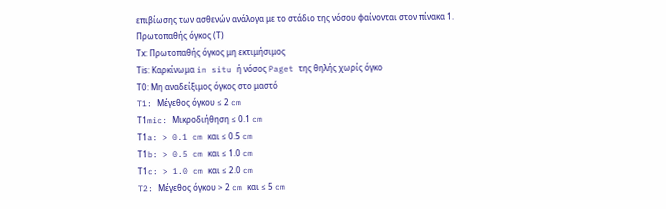επιβίωσης των ασθενών ανάλογα με το στάδιο της νόσου φαίνονται στον πίνακα 1.
Πρωτοπαθής όγκος (Τ)
Τx: Πρωτοπαθής όγκος μη εκτιμήσιμος
Τis: Καρκίνωμα in situ ή νόσος Paget της θηλής χωρίς όγκο
Τ0: Μη αναδείξιμος όγκος στο μαστό
T1: Mέγεθος όγκου ≤ 2 cm
Τ1mic: Μικροδιήθηση ≤ 0.1 cm
Τ1a: > 0.1 cm και ≤ 0.5 cm
Τ1b: > 0.5 cm και ≤ 1.0 cm
Τ1c: > 1.0 cm και ≤ 2.0 cm
T2: Mέγεθος όγκου > 2 cm και ≤ 5 cm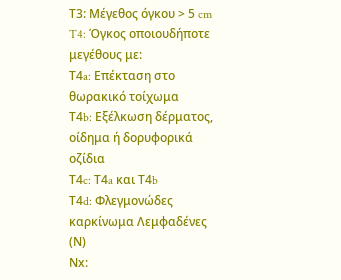Τ3: Mέγεθος όγκου > 5 cm
T4: Όγκος οποιουδήποτε μεγέθους με:
Τ4a: Επέκταση στο θωρακικό τοίχωμα
Τ4b: Εξέλκωση δέρματος, οίδημα ή δορυφορικά οζίδια
Τ4c: Τ4a και Τ4b
Τ4d: Φλεγμονώδες καρκίνωμα Λεμφαδένες (Ν)
Νx: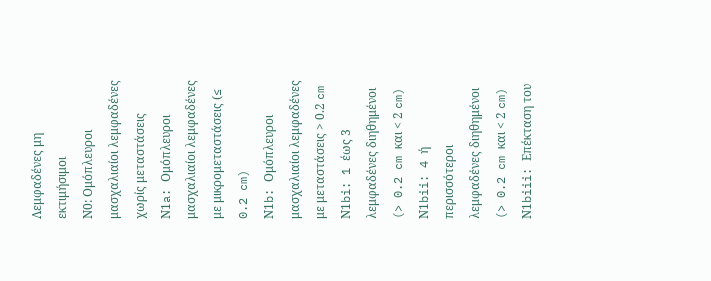Λεμφαδένες μη εκτιμήσιμοι
Ν0: Oμόπλευροι μασχαλιαίοι λεμφαδένες χωρίς μεταστάσεις
Ν1a: Oμόπλευροι μασχαλιαίοι λεμφαδένες με μικρομεταστάσεις (≤ 0.2 cm)
Ν1b: Oμόπλευροι μασχαλιαίοι λεμφαδένες με μεταστάσεις > 0.2 cm
Ν1bi: 1 έως 3 λεμφαδένες διηθημένοι (> 0.2 cm και < 2 cm)
Ν1bii: 4 ή περισσότεροι λεμφαδένες διηθημένοι (> 0.2 cm και < 2 cm)
Ν1biii: Επέκταση του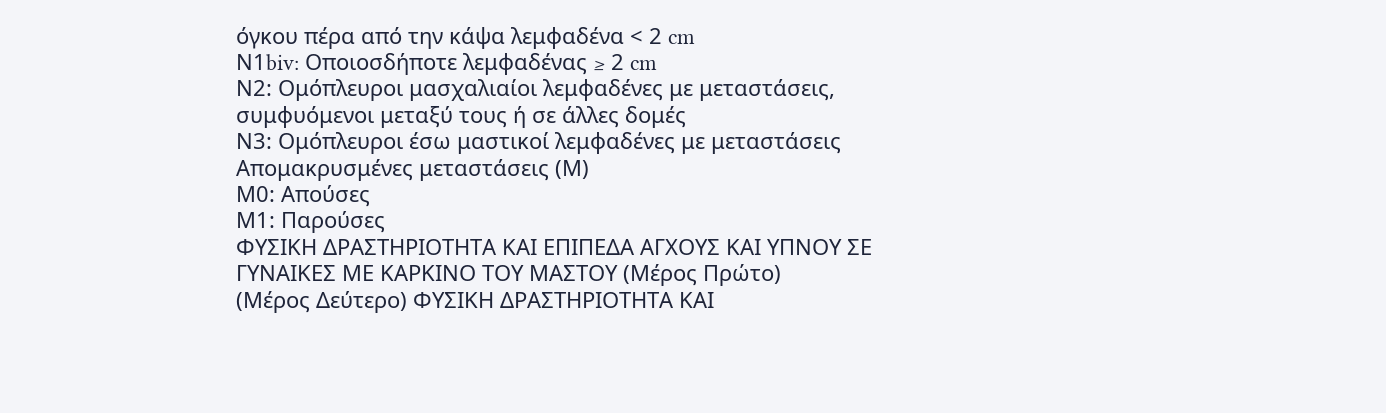όγκου πέρα από την κάψα λεμφαδένα < 2 cm
Ν1biv: Οποιοσδήποτε λεμφαδένας ≥ 2 cm
Ν2: Oμόπλευροι μασχαλιαίοι λεμφαδένες με μεταστάσεις, συμφυόμενοι μεταξύ τους ή σε άλλες δομές
Ν3: Oμόπλευροι έσω μαστικοί λεμφαδένες με μεταστάσεις
Απομακρυσμένες μεταστάσεις (Μ)
Μ0: Απούσες
Μ1: Παρούσες
ΦΥΣΙΚΗ ΔΡΑΣΤΗΡΙΟΤΗΤΑ ΚΑΙ ΕΠΙΠΕΔΑ ΑΓΧΟΥΣ ΚΑΙ ΥΠΝΟΥ ΣΕ ΓΥΝΑΙΚΕΣ ΜΕ ΚΑΡΚΙΝΟ ΤΟΥ ΜΑΣΤΟΥ (Μέρος Πρώτο)
(Μέρος Δεύτερο) ΦΥΣΙΚΗ ΔΡΑΣΤΗΡΙΟΤΗΤΑ ΚΑΙ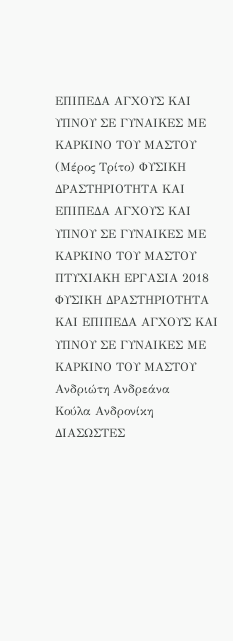ΕΠΙΠΕΔΑ ΑΓΧΟΥΣ ΚΑΙ ΥΠΝΟΥ ΣΕ ΓΥΝΑΙΚΕΣ ΜΕ ΚΑΡΚΙΝΟ ΤΟΥ ΜΑΣΤΟΥ
(Μέρος Τρίτο) ΦΥΣΙΚΗ ΔΡΑΣΤΗΡΙΟΤΗΤΑ ΚΑΙ ΕΠΙΠΕΔΑ ΑΓΧΟΥΣ ΚΑΙ ΥΠΝΟΥ ΣΕ ΓΥΝΑΙΚΕΣ ΜΕ ΚΑΡΚΙΝΟ ΤΟΥ ΜΑΣΤΟΥ
ΠΤΥΧΙΑΚΗ ΕΡΓΑΣΙΑ 2018
ΦΥΣΙΚΗ ΔΡΑΣΤΗΡΙΟΤΗΤΑ ΚΑΙ ΕΠΙΠΕΔΑ ΑΓΧΟΥΣ ΚΑΙ ΥΠΝΟΥ ΣΕ ΓΥΝΑΙΚΕΣ ΜΕ ΚΑΡΚΙΝΟ ΤΟΥ ΜΑΣΤΟΥ
Ανδριώτη Ανδρεάνα
Κούλα Ανδρονίκη
ΔΙΑΣΩΣΤΕΣ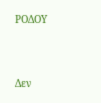ΡΟΔΟΥ



Δεν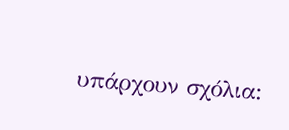υπάρχουν σχόλια: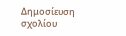Δημοσίευση σχολίου